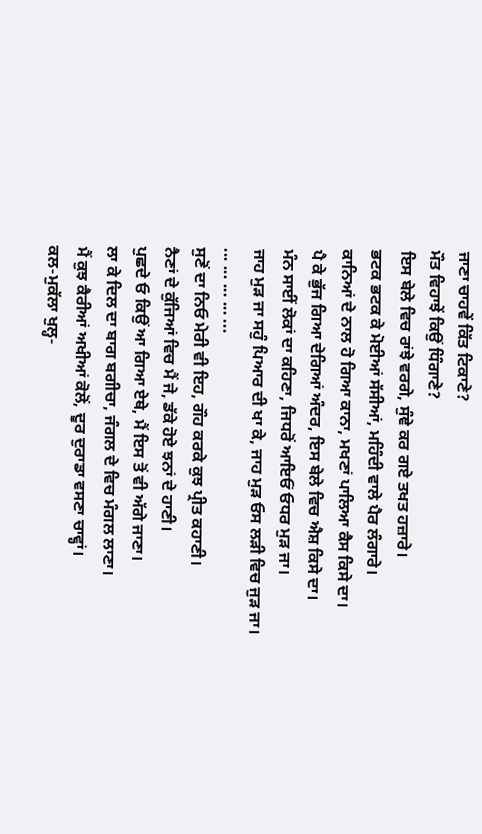ਜਾਣਾ ਚਾਹਵੇਂ ਕਿੱਤ ਟਿਕਾਣੇ?
ਮੌਤ ਵਿਹਾਝੇਂ ਕਿਉਂ ਧਿੰਗਾਣੇ?
ਇਸ ਬੇਲੇ ਵਿਚ ਰਾਂਝੇ ਵਰਗੇ, ਸੁੰਞੇ ਕਰ ਗਏ ਤਖਤ ਹਜ਼ਾਰੇ।
ਭਟਕ ਭਟਕ ਕੇ ਮੋਈਆਂ ਸੱਸੀਆਂ, ਮਹਿੰਦੀ ਵਾਲੇ ਪੈਰ ਲੰਗਾਰੇ।
ਕਾਨਿਆਂ ਦੇ ਨਾਲ ਹੋ ਗਿਆ ਕਾਨਾ, ਮਖਣਾਂ ਪਾਲਿਆ ਕੈਸ ਕਿਸੇ ਦਾ।
ਪੈ ਕੇ ਭੁੱਜ ਗਿਆ ਦੇਗਿਆਂ ਅੰਦਰ, ਇਸ ਬੇਲੇ ਵਿਚ ਐਸ਼ ਕਿਸੇ ਦਾ।
ਮੰਨ ਸਾਈਂ ਲੋਕਾਂ ਦਾ ਕਹਿਣਾ, ਜਿਧਰੋਂ ਆਇਓਂ ਓਧਰ ਮੁੜ ਜਾ।
ਜਾਹ ਮੁੜ ਜਾ ਸਹੁੰ ਪਿਆਰ ਦੀ ਖਾ ਕੇ, ਜਾਹ ਮੁੜ ਓਸ ਲੜੀ ਵਿਚ ਜੁੜ ਜਾ।
... ... ... ... ...
ਸੁਣੋਂ ਦਾ ਨਿਓ ਮੇਰੀ ਵੀ ਇਹ, ਗੌਹ ਕਰਕੇ ਕੁਝ ਪ੍ਰੀਤ ਕਹਾਣੀ।
ਨੈਣਾਂ ਦੇ ਕੁੱਜਿਆਂ ਵਿਚ ਮੈਂ ਜੇ, ਡੱਕੇ ਹੋਏ ਝਨਾਂ ਦੇ ਹਾਣੀ।
ਪੁਛਦੇ ਓ ਕਿਉਂ ਆ ਗਿਆ ਏਥੇ, ਮੈਂ ਇਸ ਤੋਂ ਵੀ ਅੱਗੇ ਜਾਣਾ।
ਲਾ ਕੇ ਦਿਲ ਦਾ ਬਾਗ ਬਗੀਚਾ, ਜੰਗਲ ਦੇ ਵਿਚ ਮੰਗਲ ਲਾਣਾ।
ਮੈਂ ਕੁਝ ਕੈਰੀਆਂ ਅਖੀਆਂ ਕੋਲੋਂ, ਦੂਰ ਦੁਰਾਡਾ ਵਸਣਾ ਚਾਵ੍ਹਾਂ।
ਕਲ-ਮੁਕੱਲਾ ਖੁਲ੍ਹ-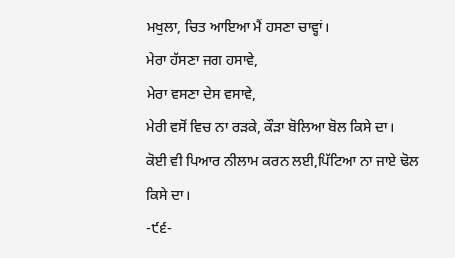ਮਖੁਲਾ, ਚਿਤ ਆਇਆ ਮੈਂ ਹਸਣਾ ਚਾਵ੍ਹਾਂ।
ਮੇਰਾ ਹੱਸਣਾ ਜਗ ਹਸਾਵੇ,
ਮੇਰਾ ਵਸਣਾ ਦੇਸ ਵਸਾਵੇ,
ਮੇਰੀ ਵਸੋਂ ਵਿਚ ਨਾ ਰੜਕੇ, ਕੌੜਾ ਬੋਲਿਆ ਬੋਲ ਕਿਸੇ ਦਾ।
ਕੋਈ ਵੀ ਪਿਆਰ ਨੀਲਾਮ ਕਰਨ ਲਈ,ਪਿੱਟਿਆ ਨਾ ਜਾਏ ਢੋਲ ਕਿਸੇ ਦਾ।
-੯੬-